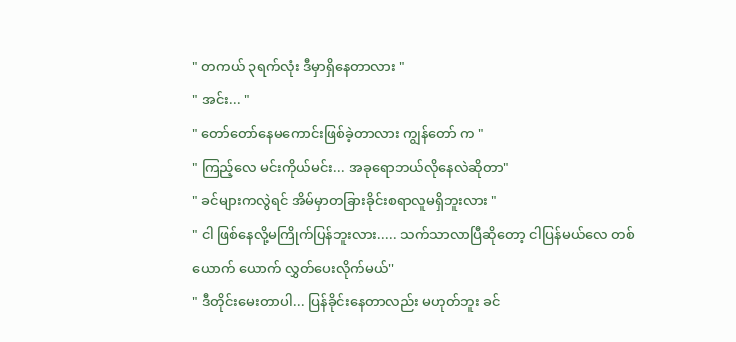" တကယ် ၃ရက်လုံး ဒီမှာရှိနေတာလား "
" အင်း... "
" တော်တော်နေမကောင်းဖြစ်ခဲ့တာလား ကျွန်တော် က "
" ကြည့်လေ မင်းကိုယ်မင်း... အခုရောဘယ်လိုနေလဲဆိုတာ"
" ခင်များကလွဲရင် အိမ်မှာတခြားခိုင်းစရာလူမရှိဘူးလား "
" ငါ ဖြစ်နေလို့မကြိုက်ပြန်ဘူးလား..... သက်သာလာပြီဆိုတော့ ငါပြန်မယ်လေ တစ်ယောက် ယောက် လွှတ်ပေးလိုက်မယ်''
" ဒီတိုင်းမေးတာပါ... ပြန်ခိုင်းနေတာလည်း မဟုတ်ဘူး ခင်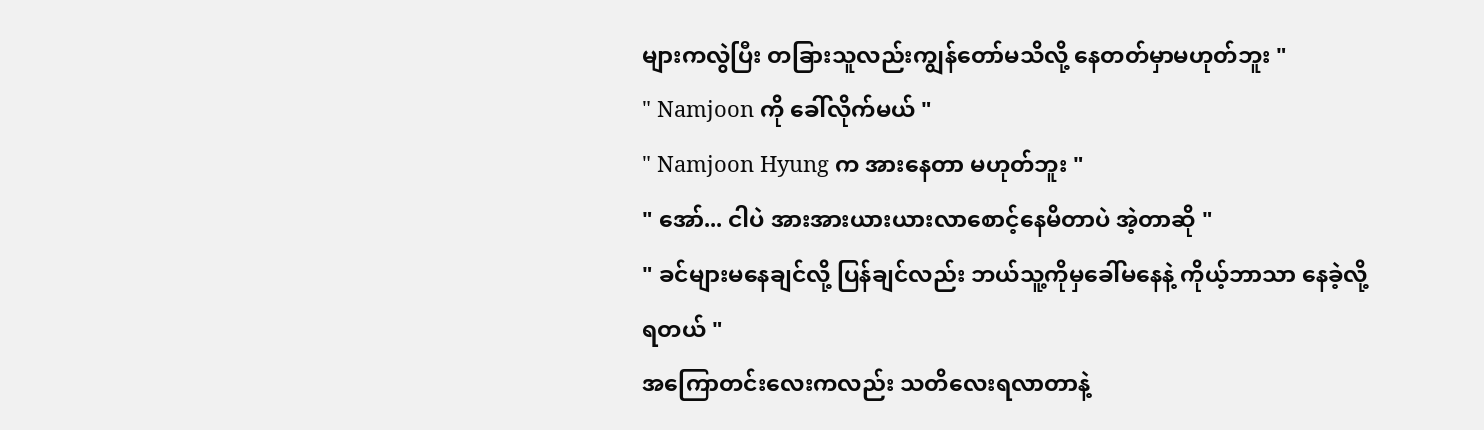များကလွဲပြီး တခြားသူလည်းကျွန်တော်မသိလို့ နေတတ်မှာမဟုတ်ဘူး "
" Namjoon ကို ခေါ်လိုက်မယ် "
" Namjoon Hyung က အားနေတာ မဟုတ်ဘူး "
" အော်... ငါပဲ အားအားယားယားလာစောင့်နေမိတာပဲ အဲ့တာဆို "
" ခင်များမနေချင်လို့ ပြန်ချင်လည်း ဘယ်သူ့ကိုမှခေါ်မနေနဲ့ ကိုယ့်ဘာသာ နေခဲ့လို့ရတယ် "
အကြောတင်းလေးကလည်း သတိလေးရလာတာနဲ့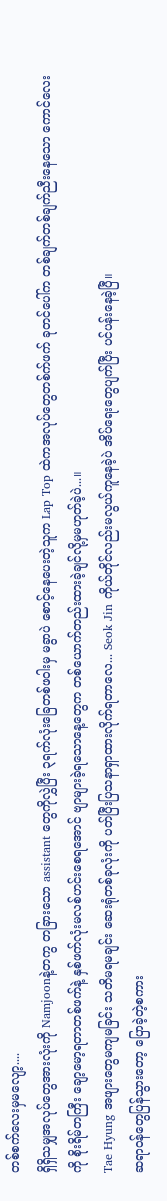တစ်စက်လေးမှမလျော့....
ရှိရှိသမျှအလုပ်တွေအားလုံးကို Namjoonနဲ့တကွ တခြားသော assistant တွေကိုလွှဲပြီး ၃ရက်လုံးခြေတစ်ဖဝါးမှ မခွာပဲ စောင့်နေပေးတဲ့သူက Lap Top ထဲကအလုပ်တွေတစ်က်ဖက် ခုတင်ပေါ်က တစ်ချက်တစ်ချက်ညီးနေသော ကောင်လေးကို စိုးရိမ်တကြီး ချော့မော့ရတာတစ်ဖက်နဲ့ နှစ်ဖက်လုံးမလစ်ဟင်းစေရအောင် ဗျာများခဲ့ရသောနေ့တွေက တစ်ယောက်တည်းထားခဲ့ချင်လို့မှမဟုတ်ခဲ့ပဲ...။
Tae Hyung အဖျားတွေမကျမခြင်း သတိမရမချင်း ဆေးရုံတစ်ခုလုံးကို ပတ်ပြီးပြသနာရှာထားလိုက်ရတာလေ... Seok Jin ကိုယ်တိုင်လည်းမလွယ်ကူနေခဲ့ပဲ အိပ်ရေးတွေပျက်ပြီး ပင်ပန်းနေခဲ့ပြီ။
ဆရာဝန်တွေပြန်သွားတော့ ပြောခဲ့တဲ့စကား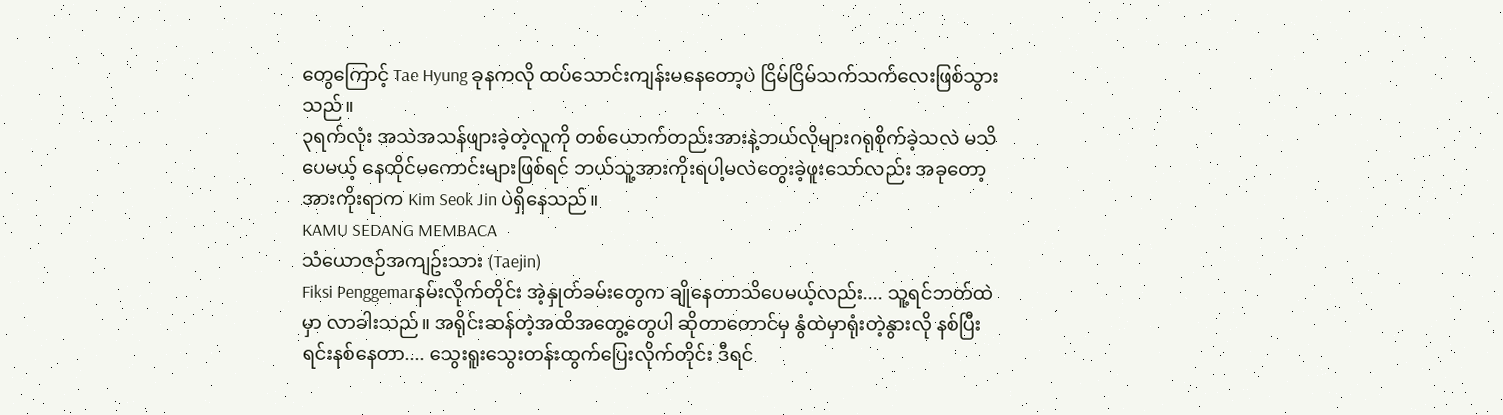တွေကြောင့် Tae Hyung ခုနကလို ထပ်သောင်းကျန်းမနေတော့ပဲ ငြိမ်ငြိမ်သက်သက်လေးဖြစ်သွားသည်။
၃ရက်လုံး အသဲအသန်ဖျားခဲ့တဲ့လူကို တစ်ယောက်တည်းအားနဲ့ဘယ်လိုများဂရုစိုက်ခဲ့သလဲ မသိပေမယ့် နေထိုင်မကောင်းများဖြစ်ရင် ဘယ်သူ့အားကိုးရပါ့မလဲတွေးခဲ့ဖူးသော်လည်း အခုတော့အားကိုးရာက Kim Seok Jin ပဲရှိနေသည်။
KAMU SEDANG MEMBACA
သံယောဇဉ်အကျဥ်းသား (Taejin)
Fiksi Penggemarနမ်းလိုက်တိုင်း အဲ့နှုတ်ခမ်းတွေက ချိုနေတာသိပေမယ့်လည်း.... သူ့ရင်ဘတ်ထဲမှာ လာခါးသည်။ အရိုင်းဆန်တဲ့အထိအတွေ့တွေပါ ဆိုတာတောင်မှ နွံထဲမှာရုံးတဲ့နွားလို နစ်ပြီးရင်းနစ်နေတာ.... သွေးရူးသွေးတန်းထွက်ပြေးလိုက်တိုင်း ဒီရင်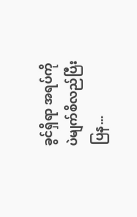ခွင်ရှိရာ အရပ်ကိုပဲမျက်စိလည်ပြီး ပြန...